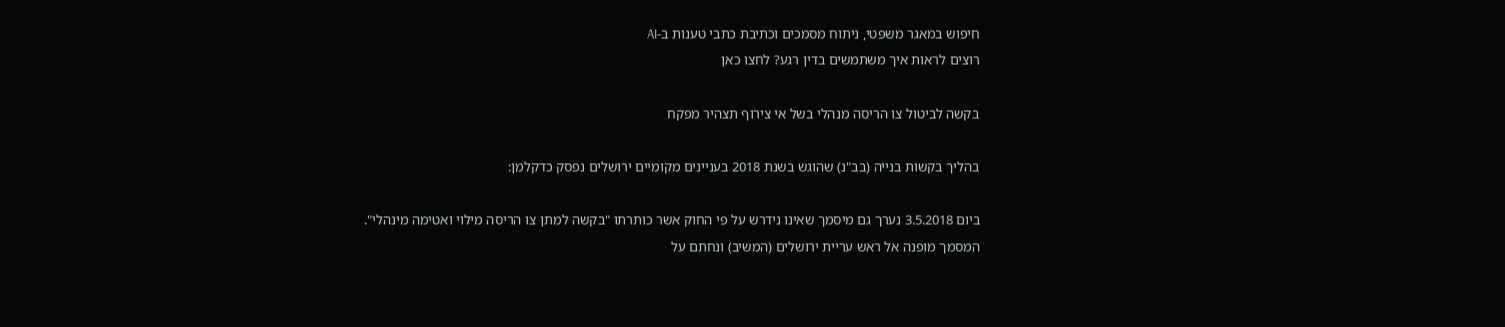חיפוש במאגר משפטי, ניתוח מסמכים וכתיבת כתבי טענות ב-AI
רוצים לראות איך משתמשים בדין רגע? לחצו כאן

בקשה לביטול צו הריסה מנהלי בשל אי צירוף תצהיר מפקח

בהליך בקשות בנייה (בב"נ) שהוגש בשנת 2018 בעניינים מקומיים ירושלים נפסק כדקלמן:

ביום 3.5.2018 נערך גם מיסמך שאינו נידרש על פי החוק אשר כותרתו "בקשה למתן צו הריסה מילוי ואטימה מינהלי". המסמך מופנה אל ראש עריית ירושלים (המשיב) ונחתם על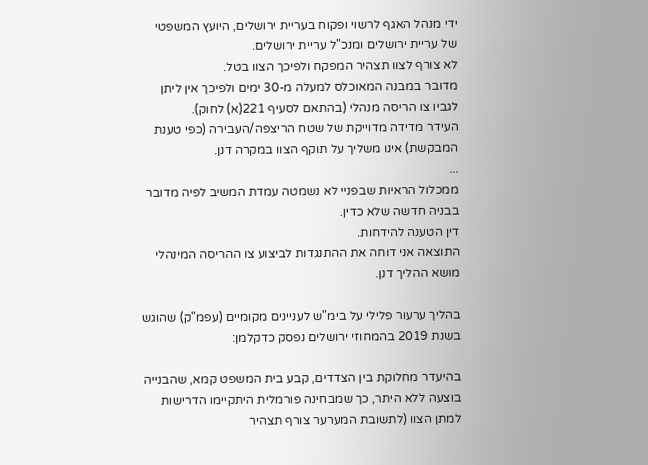ידי מנהל האגף לרשוי ופקוח בעריית ירושלים, היועץ המשפטי של עריית ירושלים ומנכ"ל עריית ירושלים.
לא צורף לצוו תצהיר המפקח ולפיכך הצוו בטל.
מדובר במבנה המאוכלס למעלה מ-30 ימים ולפיכך אין ליתן לגביו צו הריסה מנהלי (בהתאם לסעיף 221(א) לחוק).
העידר מדידה מדוייקת של שטח הריצפה/העבירה (כפי טענת המבקשת) אינו משליך על תוקף הצוו במקרה דנן.
...
ממכלול הראיות שבפניי לא נשמטה עמדת המשיב לפיה מדובר בבניה חדשה שלא כדין.
דין הטענה להידחות.
התוצאה אני דוחה את ההתנגדות לביצוע צו ההריסה המינהלי מושא ההליך דנן.

בהליך ערעור פלילי על בימ"ש לעניינים מקומיים (עפמ"ק) שהוגש בשנת 2019 בהמחוזי ירושלים נפסק כדקלמן:

בהיעדר מחלוקת בין הצדדים, קבע בית המשפט קמא, שהבנייה בוצעה ללא היתר, כך שמבחינה פורמלית היתקיימו הדרישות למתן הצוו (לתשובת המערער צורף תצהיר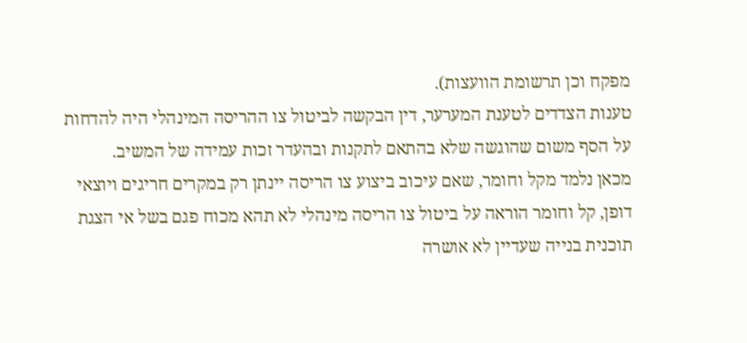מפקח וכן תרשומת הוועצות).
טענות הצדדים לטענת המערער, דין הבקשה לביטול צו ההריסה המינהלי היה להדחות על הסף משום שהוגשה שלא בהתאם לתקנות ובהעדר זכות עמידה של המשיב.
מכאן נלמד מקל וחומר, שאם עיכוב ביצוע צו הריסה יינתן רק במקרים חריגים ויוצאי דופן, קל וחומר הוראה על ביטול צו הריסה מינהלי לא תהא מכוח פגם בשל אי הצגת תוכנית בנייה שעדיין לא אושרה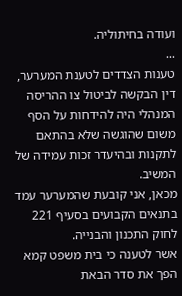ועודה בחיתוליה.
...
טענות הצדדים לטענת המערער, דין הבקשה לביטול צו ההריסה המנהלי היה להידחות על הסף משום שהוגשה שלא בהתאם לתקנות ובהיעדר זכות עמידה של המשיב.
מכאן, אני קובעת שהמערער עמד בתנאים הקבועים בסעיף 221 לחוק התכנון והבנייה.
אשר לטענה כי בית משפט קמא הפך את סדר הבאת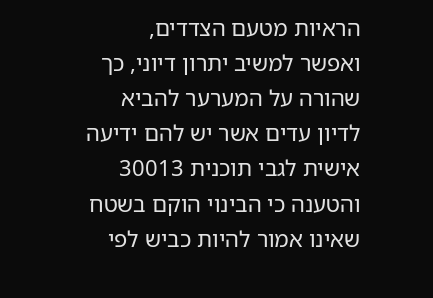הראיות מטעם הצדדים, ואפשר למשיב יתרון דיוני, כך שהורה על המערער להביא לדיון עדים אשר יש להם ידיעה אישית לגבי תוכנית 30013 והטענה כי הבינוי הוקם בשטח שאינו אמור להיות כביש לפי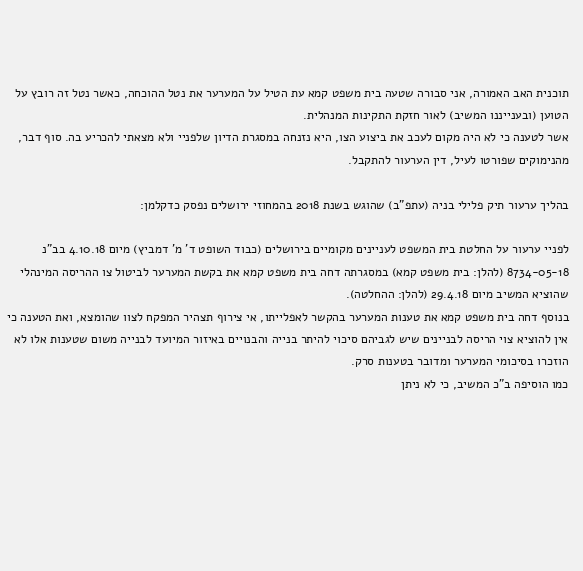תוכנית האב האמורה, אני סבורה שטעה בית משפט קמא עת הטיל על המערער את נטל ההוכחה, כאשר נטל זה רובץ על הטוען (ובענייננו המשיב) לאור חזקת התקינות המנהלית.
אשר לטענה כי לא היה מקום לעכב את ביצוע הצו, היא נזנחה במסגרת הדיון שלפניי ולא מצאתי להכריע בה. סוף דבר, מהנימוקים שפורטו לעיל, דין הערעור להתקבל.

בהליך ערעור תיק פלילי בניה (עתפ"ב) שהוגש בשנת 2018 בהמחוזי ירושלים נפסק כדקלמן:

לפניי ערעור על החלטת בית המשפט לעניינים מקומיים בירושלים (כבוד השופט ד' מ' דמביץ) מיום 4.10.18 בב"נ 8734-05-18 (להלן: בית משפט קמא) במסגרתה דחה בית משפט קמא את בקשת המערער לביטול צו ההריסה המינהלי שהוציא המשיב מיום 29.4.18 (להלן: ההחלטה).
בנוסף דחה בית משפט קמא את טענות המערער בהקשר לאפלייתו, אי צירוף תצהיר המפקח לצוו שהומצא, ואת הטענה כי אין להוציא צוי הריסה לבניינים שיש לגביהם סיכוי להיתר בנייה והבנויים באיזור המיועד לבנייה משום שטענות אלו לא הוזכרו בסיכומי המערער ומדובר בטענות סרק.
כמו הוסיפה ב"כ המשיב, כי לא ניתן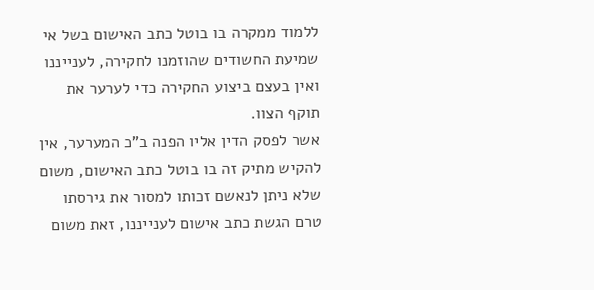ללמוד ממקרה בו בוטל כתב האישום בשל אי שמיעת החשודים שהוזמנו לחקירה, לענייננו ואין בעצם ביצוע החקירה כדי לערער את תוקף הצוו.
אשר לפסק הדין אליו הפנה ב"כ המערער, אין להקיש מתיק זה בו בוטל כתב האישום, משום שלא ניתן לנאשם זכותו למסור את גירסתו טרם הגשת כתב אישום לענייננו, זאת משום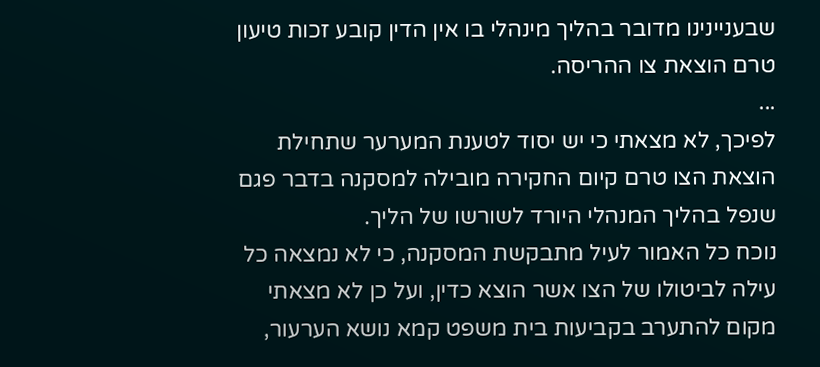שבעניינינו מדובר בהליך מינהלי בו אין הדין קובע זכות טיעון טרם הוצאת צו ההריסה.
...
לפיכך, לא מצאתי כי יש יסוד לטענת המערער שתחילת הוצאת הצו טרם קיום החקירה מובילה למסקנה בדבר פגם שנפל בהליך המנהלי היורד לשורשו של הליך.
נוכח כל האמור לעיל מתבקשת המסקנה, כי לא נמצאה כל עילה לביטולו של הצו אשר הוצא כדין, ועל כן לא מצאתי מקום להתערב בקביעות בית משפט קמא נושא הערעור,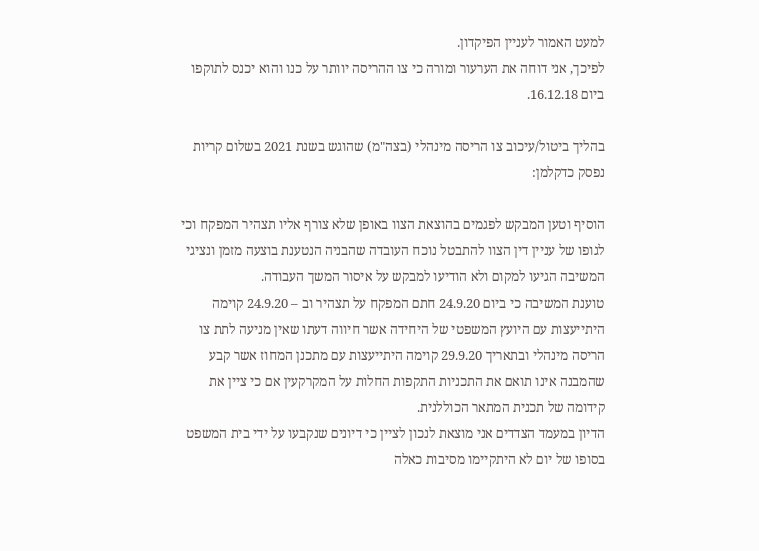למעט האמור לעניין הפיקדון.
לפיכך, אני דוחה את הערעור ומורה כי צו ההריסה יוותר על כנו והוא יכנס לתוקפו ביום 16.12.18.

בהליך ביטול/עיכוב צו הריסה מינהלי (בצה"מ) שהוגש בשנת 2021 בשלום קריות נפסק כדקלמן:

הוסיף וטען המבקש לפגמים בהוצאת הצוו באופן שלא צורף אליו תצהיר המפקח וכי לגופו של עניין דין הצוו להתבטל נוכח העובדה שהבניה הנטענת בוצעה מזמן ונציגי המשיבה הגיעו למקום ולא הודיעו למבקש על איסור המשך העבודה.
טוענת המשיבה כי ביום 24.9.20 חתם המפקח על תצהיר וב – 24.9.20 קוימה היתייעצות עם היועץ המשפטי של היחידה אשר חיווה דעתו שאין מניעה לתת צו הריסה מינהלי ובתאריך 29.9.20 קוימה היתייעצות עם מתכנן המחוז אשר קבע שהמבנה אינו תואם את התכניות התקפות החלות על המקרקעין אם כי ציין את קידומה של תכנית המתאר הכוללנית.
הדיון במעמד הצדדים אני מוצאת לנכון לציין כי דיונים שנקבעו על ידי בית המשפט בסופו של יום לא היתקיימו מסיבות כאלה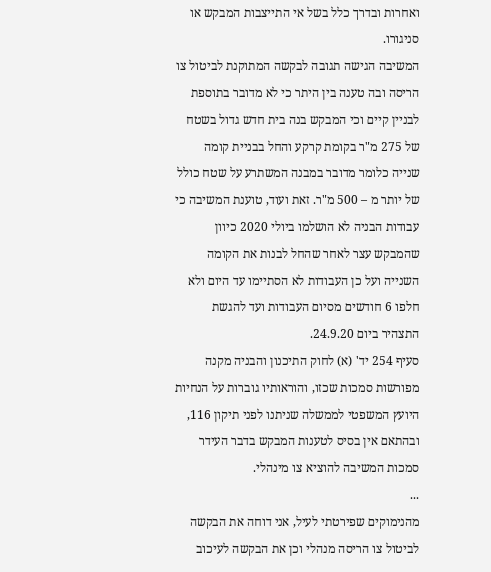ואחרות ובדרך כלל בשל אי התייצבות המבקש או סניגורו.
המשיבה הגישה תגובה לבקשה המתוקנת לביטול צו הריסה ובה טענה בין היתר כי לא מדובר בתוספת לבניין קיים וכי המבקש בנה בית חדש גדול בשטח של 275 מ"ר בקומת קרקע והחל בבניית קומה שנייה כלומר מדובר במבנה המשתרע על שטח כולל של יותר מ – 500 מ"ר. זאת ועוד, טוענת המשיבה כי עבודות הבניה לא הושלמו ביולי 2020 כיוון שהמבקש עצר לאחר שהחל לבנות את הקומה השנייה ועל כן העבודות לא הסתיימו עד היום ולא חלפו 6 חודשים מסיום העבודות ועד להגשת התצהיר ביום 24.9.20.
סעיף 254 יד' (א) לחוק התיכנון והבניה מקנה מפורשות סמכות שכזו, והוראותיו גוברות על הנחיות היועץ המשפטי לממשלה שניתנו לפני תיקון 116, ובהתאם אין בסיס לטענות המבקש בדבר העידר סמכות המשיבה להוציא צו מינהלי.
...
מהנימוקים שפירטתי לעיל, אני דוחה את הבקשה לביטול צו הריסה מנהלי וכן את הבקשה לעיכוב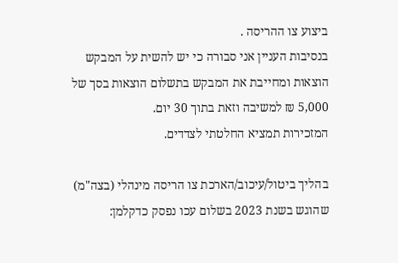ביצוע צו ההריסה .
בנסיבות העניין אני סבורה כי יש להשית על המבקש הוצאות ומחייבת את המבקש בתשלום הוצאות בסך של 5,000 ₪ למשיבה וזאת בתוך 30 יום.
המזכירות תמציא החלטתי לצדדים.

בהליך ביטול/עיכוב/הארכת צו הריסה מינהלי (בצה"מ) שהוגש בשנת 2023 בשלום עכו נפסק כדקלמן: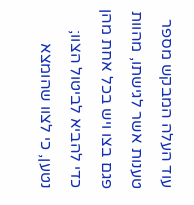עוד העלה המבקש מספר טענות אשר לגישתו, מהוות פגם בצו ויש בכל אחת מהן כדי להביא לביטול הצוו; נטען, כי לצוו שהומצא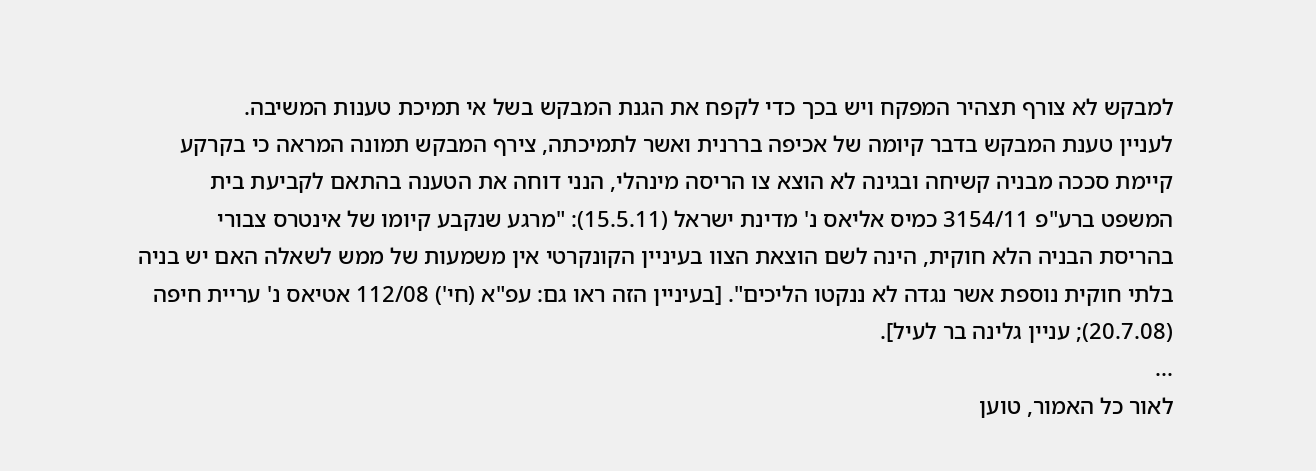למבקש לא צורף תצהיר המפקח ויש בכך כדי לקפח את הגנת המבקש בשל אי תמיכת טענות המשיבה.
לעניין טענת המבקש בדבר קיומה של אכיפה בררנית ואשר לתמיכתה, צירף המבקש תמונה המראה כי בקרקע קיימת סככה מבניה קשיחה ובגינה לא הוצא צו הריסה מינהלי, הנני דוחה את הטענה בהתאם לקביעת בית המשפט ברע"פ 3154/11 כמיס אליאס נ' מדינת ישראל (15.5.11): "מרגע שנקבע קיומו של אינטרס צבורי בהריסת הבניה הלא חוקית, הינה לשם הוצאת הצוו בעיניין הקונקרטי אין משמעות של ממש לשאלה האם יש בניה בלתי חוקית נוספת אשר נגדה לא ננקטו הליכים". [בעיניין הזה ראו גם: עפ"א (חי') 112/08 אטיאס נ' עריית חיפה (20.7.08); עניין גלינה בר לעיל].
...
לאור כל האמור, טוען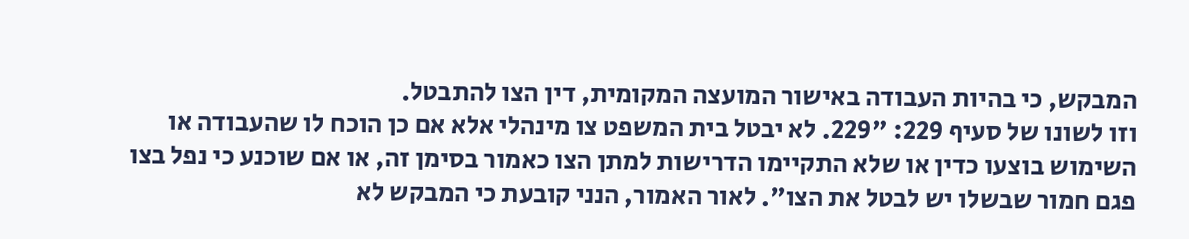המבקש, כי בהיות העבודה באישור המועצה המקומית, דין הצו להתבטל.
וזו לשונו של סעיף 229: "229. לא יבטל בית המשפט צו מינהלי אלא אם כן הוכח לו שהעבודה או השימוש בוצעו כדין או שלא התקיימו הדרישות למתן הצו כאמור בסימן זה, או אם שוכנע כי נפל בצו פגם חמור שבשלו יש לבטל את הצו". לאור האמור, הנני קובעת כי המבקש לא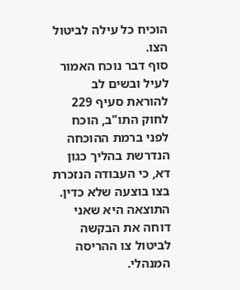הוכיח כל עילה לביטול הצו.
סוף דבר נוכח האמור לעיל ובשים לב להוראת סעיף 229 לחוק התו"ב, הוכח לפני ברמת ההוכחה הנדרשת בהליך כגון דא, כי העבודה הנזכרת בצו בוצעה שלא כדין.
התוצאה היא שאני דוחה את הבקשה לביטול צו ההריסה המנהלי.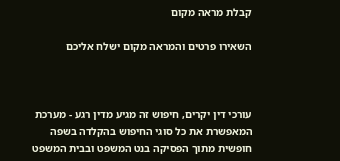קבלת מראה מקום

השאירו פרטים והמראה מקום ישלח אליכם



עורכי דין יקרים, חיפוש זה מגיע מדין רגע - מערכת המאפשרת את כל סוגי החיפוש בהקלדה בשפה חופשית מתוך הפסיקה בנט המשפט ובבית המשפט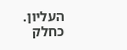העליון. כחלק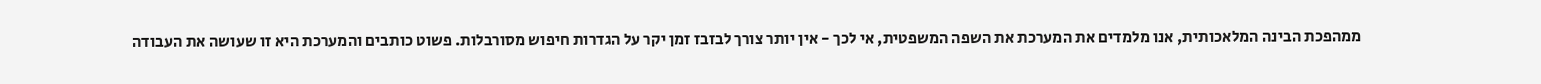ממהפכת הבינה המלאכותית, אנו מלמדים את המערכת את השפה המשפטית, אי לכך - אין יותר צורך לבזבז זמן יקר על הגדרות חיפוש מסורבלות. פשוט כותבים והמערכת היא זו שעושה את העבודה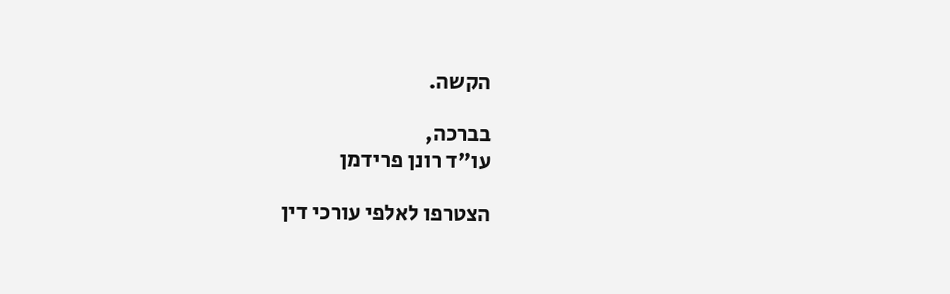הקשה.

בברכה,
עו"ד רונן פרידמן

הצטרפו לאלפי עורכי דין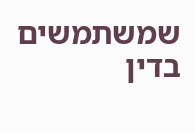שמשתמשים בדין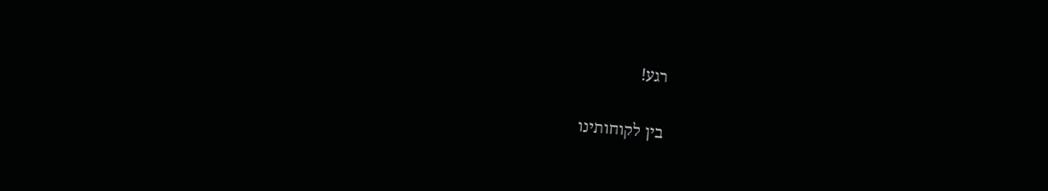רגע!

בין לקוחותינו